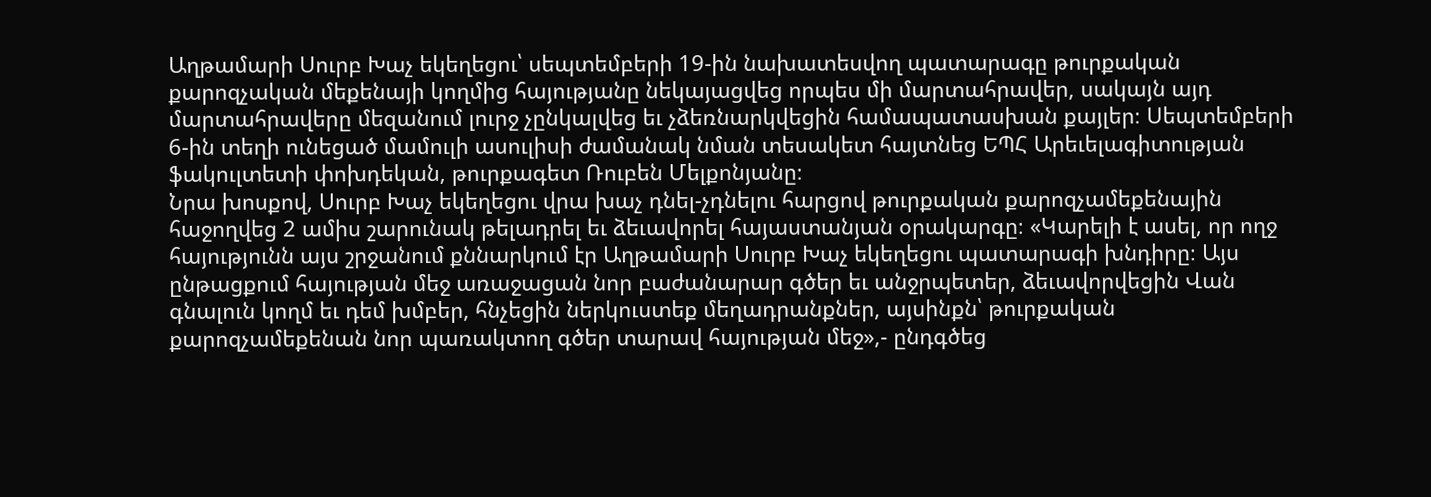Աղթամարի Սուրբ Խաչ եկեղեցու՝ սեպտեմբերի 19-ին նախատեսվող պատարագը թուրքական քարոզչական մեքենայի կողմից հայությանը նեկայացվեց որպես մի մարտահրավեր, սակայն այդ մարտահրավերը մեզանում լուրջ չընկալվեց եւ չձեռնարկվեցին համապատասխան քայլեր։ Սեպտեմբերի 6-ին տեղի ունեցած մամուլի ասուլիսի ժամանակ նման տեսակետ հայտնեց ԵՊՀ Արեւելագիտության ֆակուլտետի փոխդեկան, թուրքագետ Ռուբեն Մելքոնյանը։
Նրա խոսքով, Սուրբ Խաչ եկեղեցու վրա խաչ դնել-չդնելու հարցով թուրքական քարոզչամեքենային հաջողվեց 2 ամիս շարունակ թելադրել եւ ձեւավորել հայաստանյան օրակարգը։ «Կարելի է ասել, որ ողջ հայությունն այս շրջանում քննարկում էր Աղթամարի Սուրբ Խաչ եկեղեցու պատարագի խնդիրը։ Այս ընթացքում հայության մեջ առաջացան նոր բաժանարար գծեր եւ անջրպետեր, ձեւավորվեցին Վան գնալուն կողմ եւ դեմ խմբեր, հնչեցին ներկուստեք մեղադրանքներ, այսինքն՝ թուրքական քարոզչամեքենան նոր պառակտող գծեր տարավ հայության մեջ»,- ընդգծեց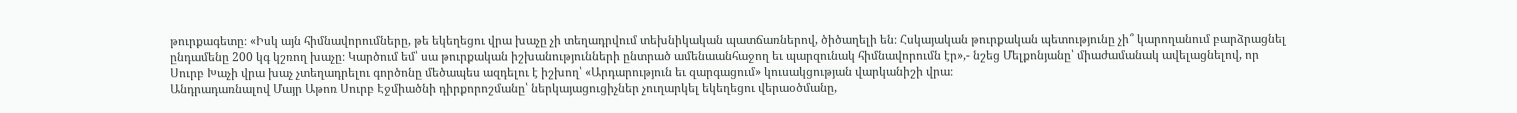թուրքագետը։ «Իսկ այն հիմնավորումները, թե եկեղեցու վրա խաչը չի տեղադրվում տեխնիկական պատճառներով, ծիծաղելի են։ Հսկայական թուրքական պետությունը չի՞ կարողանում բարձրացնել ընդամենը 200 կգ կշռող խաչը։ Կարծում եմ՝ սա թուրքական իշխանությունների ընտրած ամենաանհաջող եւ պարզունակ հիմնավորումն էր»,- նշեց Մելքոնյանը՝ միաժամանակ ավելացնելով, որ Սուրբ Խաչի վրա խաչ չտեղադրելու գործոնը մեծապես ազդելու է իշխող՝ «Արդարություն եւ զարգացում» կուսակցության վարկանիշի վրա։
Անդրադառնալով Մայր Աթոռ Սուրբ Էջմիածնի դիրքորոշմանը՝ ներկայացուցիչներ չուղարկել եկեղեցու վերաօծմանը,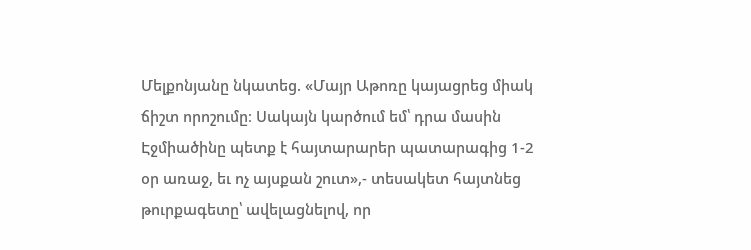Մելքոնյանը նկատեց. «Մայր Աթոռը կայացրեց միակ ճիշտ որոշումը։ Սակայն կարծում եմ՝ դրա մասին Էջմիածինը պետք է հայտարարեր պատարագից 1-2 օր առաջ, եւ ոչ այսքան շուտ»,- տեսակետ հայտնեց թուրքագետը՝ ավելացնելով, որ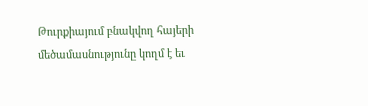Թուրքիայում բնակվող հայերի մեծամասնությունը կողմ է եւ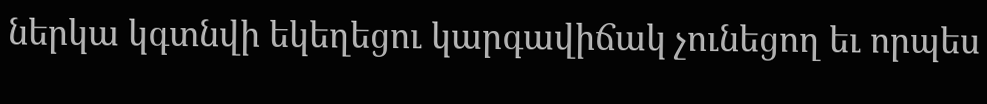ներկա կգտնվի եկեղեցու կարգավիճակ չունեցող եւ որպես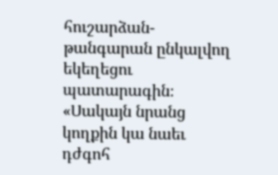հուշարձան-թանգարան ընկալվող եկեղեցու պատարագին։ «Սակայն նրանց կողքին կա նաեւ դժգոհ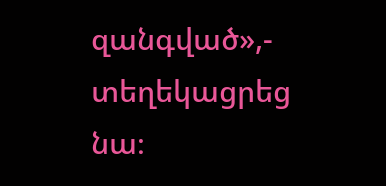զանգված»,- տեղեկացրեց նա։